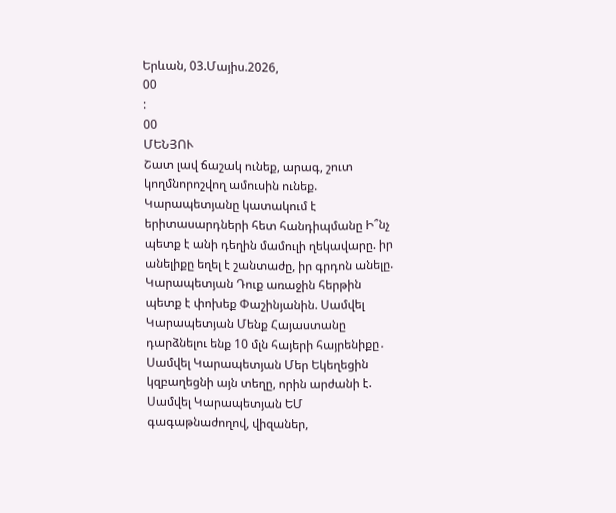Երևան, 03.Մայիս.2026,
00
:
00
ՄԵՆՅՈՒ
Շատ լավ ճաշակ ունեք, արագ, շուտ կողմնորոշվող ամուսին ունեք. Կարապետյանը կատակում է երիտասարդների հետ հանդիպմանը Ի՞նչ պետք է անի դեղին մամուլի ղեկավարը. իր անելիքը եղել է շանտաժը, իր գրդոն անելը. Կարապետյան Դուք առաջին հերթին պետք է փոխեք Փաշինյանին. Սամվել Կարապետյան Մենք Հայաստանը դարձնելու ենք 10 մլն հայերի հայրենիքը․ Սամվել Կարապետյան Մեր Եկեղեցին կզբաղեցնի այն տեղը, որին արժանի է. Սամվել Կարապետյան ԵՄ գագաթնաժողով, վիզաներ,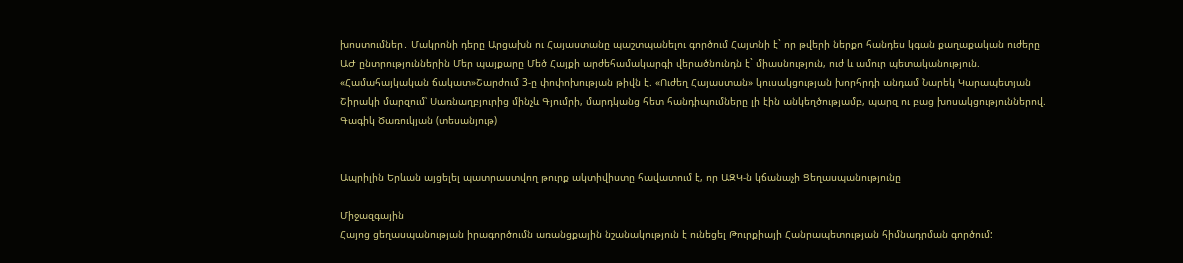խոստումներ․ Մակրոնի դերը Արցախն ու Հայաստանը պաշտպանելու գործում Հայտնի է` որ թվերի ներքո հանդես կգան քաղաքական ուժերը ԱԺ ընտրություններին Մեր պայքարը Մեծ Հայքի արժեհամակարգի վերածնունդն է` միասնություն, ուժ և ամուր պետականություն. «Համահայկական ճակատ»Շարժում 3-ը փոփոխության թիվն է. «Ուժեղ Հայաստան» կուսակցության խորհրդի անդամ Նարեկ Կարապետյան Շիրակի մարզում՝ Սառնաղբյուրից մինչև Գյումրի, մարդկանց հետ հանդիպումները լի էին անկեղծությամբ, պարզ ու բաց խոսակցություններով. Գագիկ Ծառուկյան (տեսանյութ)


Ապրիլին Երևան այցելել պատրաստվող թուրք ակտիվիստը հավատում է, որ ԱԶԿ-ն կճանաչի Ցեղասպանությունը

Միջազգային
Հայոց ցեղասպանության իրագործումն առանցքային նշանակություն է ունեցել Թուրքիայի Հանրապետության հիմնադրման գործում: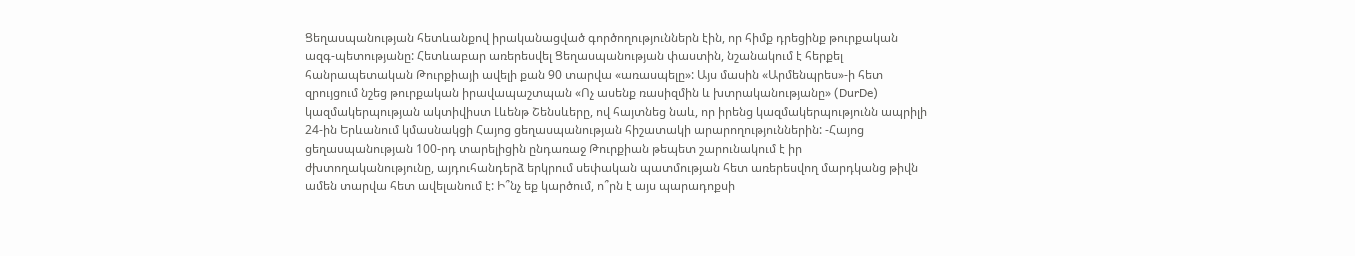Ցեղասպանության հետևանքով իրականացված գործողություններն էին, որ հիմք դրեցինք թուրքական ազգ-պետությանը: Հետևաբար առերեսվել Ցեղասպանության փաստին, նշանակում է հերքել հանրապետական Թուրքիայի ավելի քան 90 տարվա «առասպելը»: Այս մասին «Արմենպրես»-ի հետ զրույցում նշեց թուրքական իրավապաշտպան «Ոչ ասենք ռասիզմին և խտրականությանը» (DurDe) կազմակերպության ակտիվիստ Լևենթ Շենսևերը, ով հայտնեց նաև, որ իրենց կազմակերպությունն ապրիլի 24-ին Երևանում կմասնակցի Հայոց ցեղասպանության հիշատակի արարողություններին: -Հայոց ցեղասպանության 100-րդ տարելիցին ընդառաջ Թուրքիան թեպետ շարունակում է իր ժխտողականությունը, այդուհանդերձ երկրում սեփական պատմության հետ առերեսվող մարդկանց թիվն ամեն տարվա հետ ավելանում է: Ի՞նչ եք կարծում, ո՞րն է այս պարադոքսի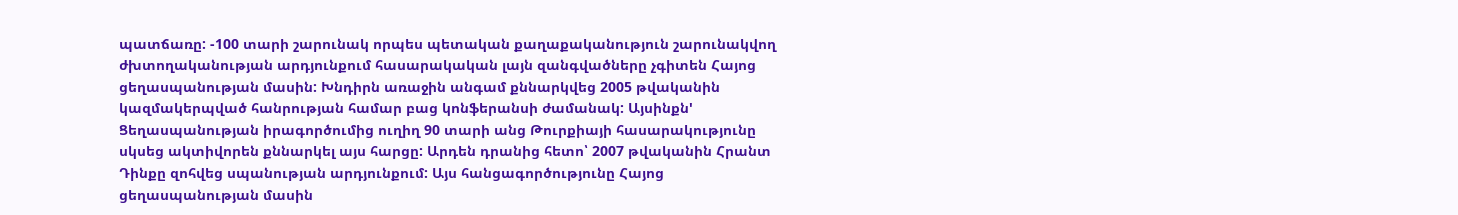պատճառը: -100 տարի շարունակ որպես պետական քաղաքականություն շարունակվող ժխտողականության արդյունքում հասարակական լայն զանգվածները չգիտեն Հայոց ցեղասպանության մասին: Խնդիրն առաջին անգամ քննարկվեց 2005 թվականին կազմակերպված հանրության համար բաց կոնֆերանսի ժամանակ: Այսինքն' Ցեղասպանության իրագործումից ուղիղ 90 տարի անց Թուրքիայի հասարակությունը սկսեց ակտիվորեն քննարկել այս հարցը: Արդեն դրանից հետո՝ 2007 թվականին Հրանտ Դինքը զոհվեց սպանության արդյունքում: Այս հանցագործությունը Հայոց ցեղասպանության մասին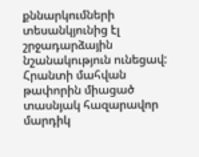քննարկումների տեսանկյունից էլ շրջադարձային նշանակություն ունեցավ: Հրանտի մահվան թափորին միացած տասնյակ հազարավոր մարդիկ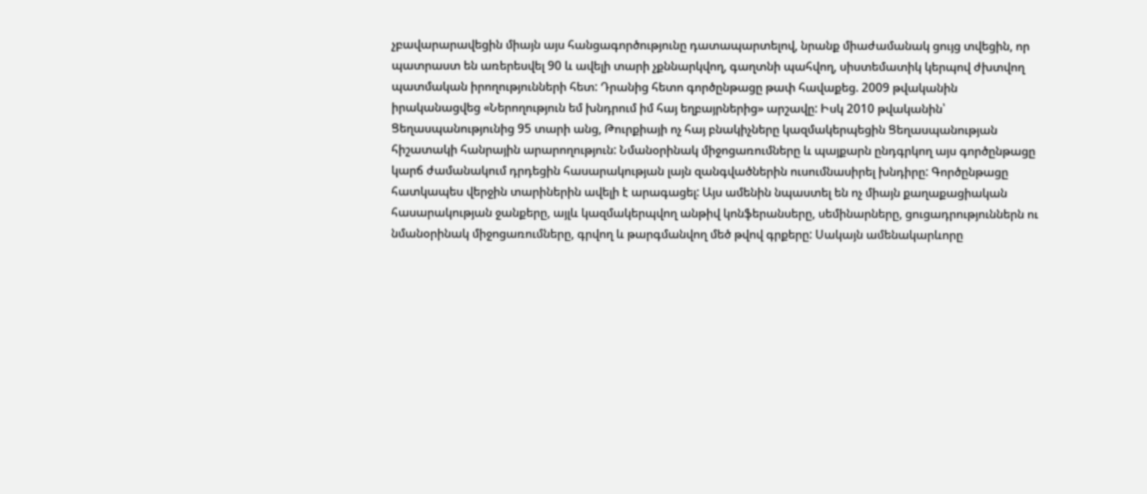չբավարարավեցին միայն այս հանցագործությունը դատապարտելով, նրանք միաժամանակ ցույց տվեցին, որ պատրաստ են առերեսվել 90 և ավելի տարի չքննարկվող, գաղտնի պահվող, սիստեմատիկ կերպով ժխտվող պատմական իրողությունների հետ: Դրանից հետո գործընթացը թափ հավաքեց. 2009 թվականին իրականացվեց «Ներողություն եմ խնդրում իմ հայ եղբայրներից» արշավը: Իսկ 2010 թվականին՝ Ցեղասպանությունից 95 տարի անց, Թուրքիայի ոչ հայ բնակիչները կազմակերպեցին Ցեղասպանության հիշատակի հանրային արարողություն: Նմանօրինակ միջոցառումները և պայքարն ընդգրկող այս գործընթացը կարճ ժամանակում դրդեցին հասարակության լայն զանգվածներին ուսումնասիրել խնդիրը: Գործընթացը հատկապես վերջին տարիներին ավելի է արագացել: Այս ամենին նպաստել են ոչ միայն քաղաքացիական հասարակության ջանքերը, այլև կազմակերպվող անթիվ կոնֆերանսերը, սեմինարները, ցուցադրություններն ու նմանօրինակ միջոցառումները, գրվող և թարգմանվող մեծ թվով գրքերը: Սակայն ամենակարևորը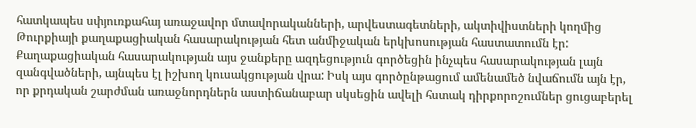հատկապես սփյուռքահայ առաջավոր մտավորականների, արվեստագետների, ակտիվիստների կողմից Թուրքիայի քաղաքացիական հասարակության հետ անմիջական երկխոսության հաստատումն էր: Քաղաքացիական հասարակության այս ջանքերը ազդեցություն գործեցին ինչպես հասարակության լայն զանգվածների, այնպես էլ իշխող կուսակցության վրա: Իսկ այս գործընթացում ամենամեծ նվաճումն այն էր, որ քրդական շարժման առաջնորդներն աստիճանաբար սկսեցին ավելի հստակ դիրքորոշումներ ցուցաբերել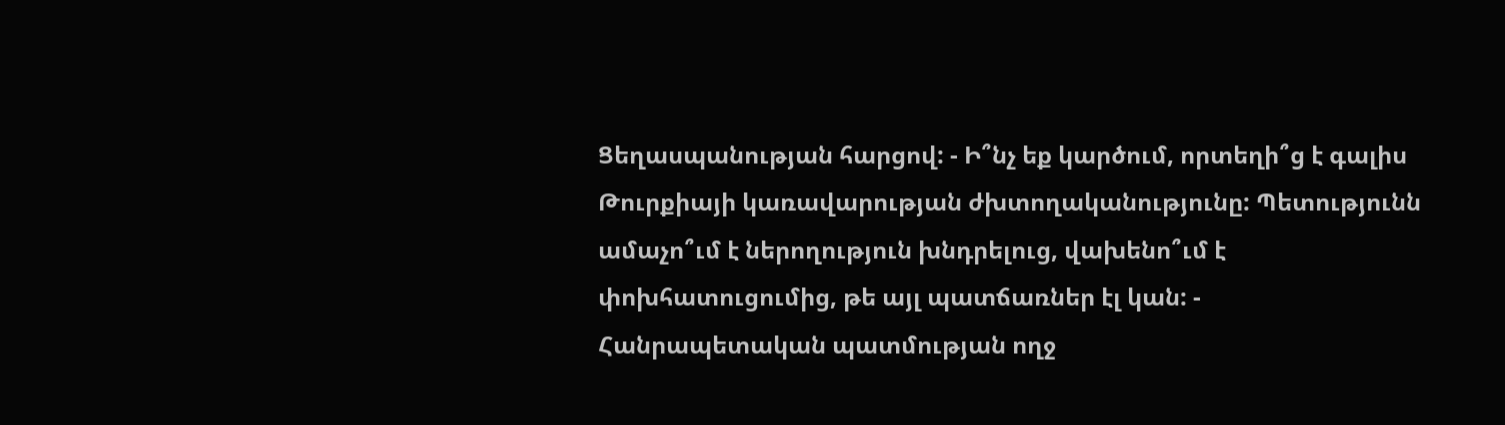Ցեղասպանության հարցով: - Ի՞նչ եք կարծում, որտեղի՞ց է գալիս Թուրքիայի կառավարության ժխտողականությունը: Պետությունն ամաչո՞ւմ է ներողություն խնդրելուց, վախենո՞ւմ է փոխհատուցումից, թե այլ պատճառներ էլ կան: - Հանրապետական պատմության ողջ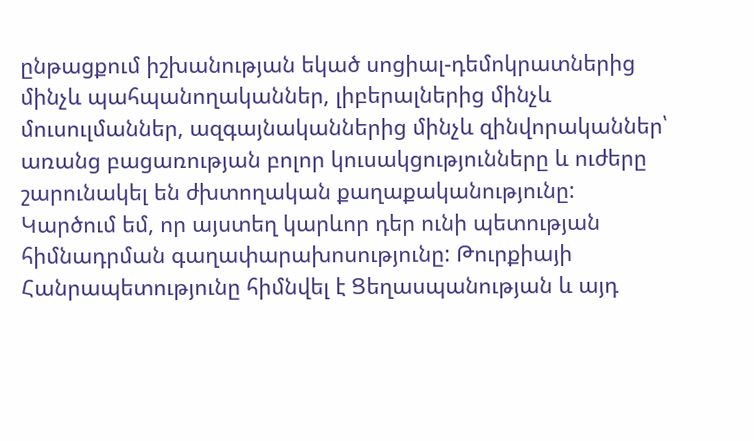ընթացքում իշխանության եկած սոցիալ-դեմոկրատներից մինչև պահպանողականներ, լիբերալներից մինչև մուսուլմաններ, ազգայնականներից մինչև զինվորականներ՝ առանց բացառության բոլոր կուսակցությունները և ուժերը շարունակել են ժխտողական քաղաքականությունը: Կարծում եմ, որ այստեղ կարևոր դեր ունի պետության հիմնադրման գաղափարախոսությունը: Թուրքիայի Հանրապետությունը հիմնվել է Ցեղասպանության և այդ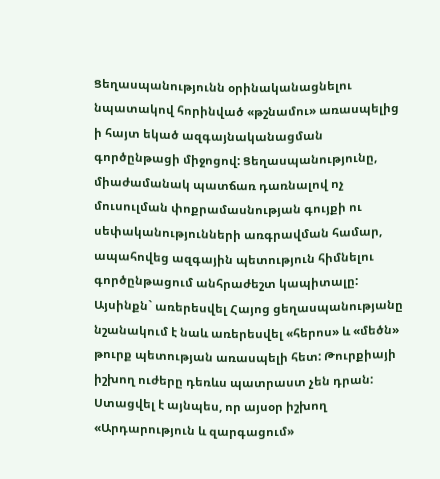Ցեղասպանությունն օրինականացնելու նպատակով հորինված «թշնամու» առասպելից ի հայտ եկած ազգայնականացման գործընթացի միջոցով: Ցեղասպանությունը, միաժամանակ պատճառ դառնալով ոչ մուսուլման փոքրամասնության գույքի ու սեփականությունների առգրավման համար, ապահովեց ազգային պետություն հիմնելու գործընթացում անհրաժեշտ կապիտալը: Այսինքն` առերեսվել Հայոց ցեղասպանությանը նշանակում է նաև առերեսվել «հերոս» և «մեծն» թուրք պետության առասպելի հետ: Թուրքիայի իշխող ուժերը դեռևս պատրաստ չեն դրան: Ստացվել է այնպես, որ այսօր իշխող «Արդարություն և զարգացում»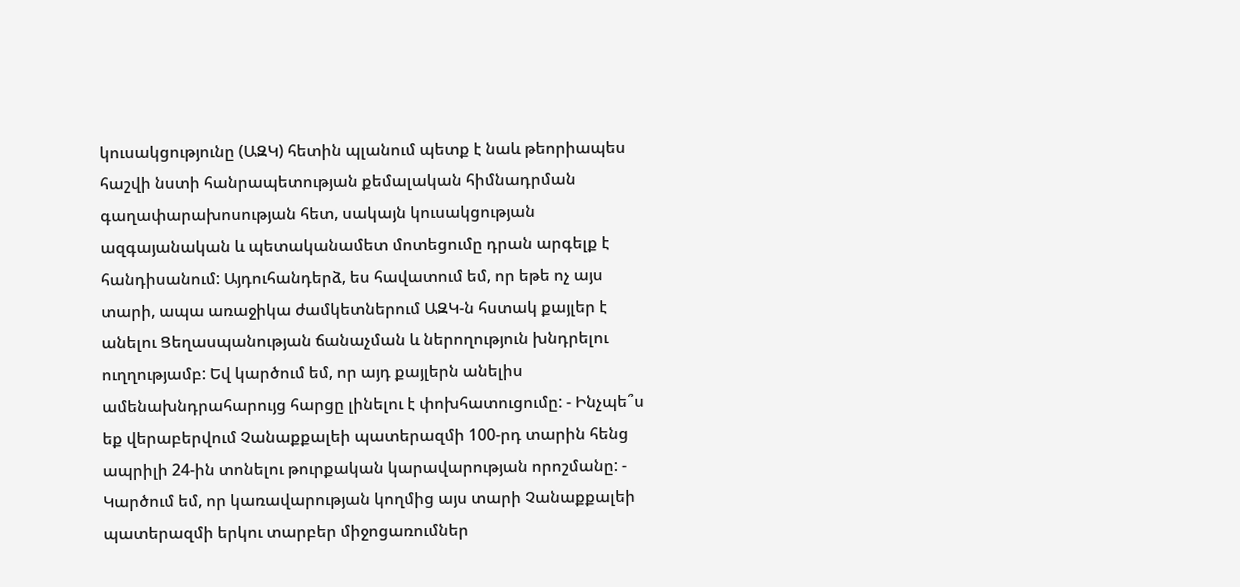կուսակցությունը (ԱԶԿ) հետին պլանում պետք է նաև թեորիապես հաշվի նստի հանրապետության քեմալական հիմնադրման գաղափարախոսության հետ, սակայն կուսակցության ազգայանական և պետականամետ մոտեցումը դրան արգելք է հանդիսանում: Այդուհանդերձ, ես հավատում եմ, որ եթե ոչ այս տարի, ապա առաջիկա ժամկետներում ԱԶԿ-ն հստակ քայլեր է անելու Ցեղասպանության ճանաչման և ներողություն խնդրելու ուղղությամբ: Եվ կարծում եմ, որ այդ քայլերն անելիս ամենախնդրահարույց հարցը լինելու է փոխհատուցումը: - Ինչպե՞ս եք վերաբերվում Չանաքքալեի պատերազմի 100-րդ տարին հենց ապրիլի 24-ին տոնելու թուրքական կարավարության որոշմանը: - Կարծում եմ, որ կառավարության կողմից այս տարի Չանաքքալեի պատերազմի երկու տարբեր միջոցառումներ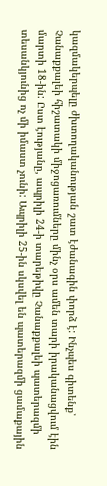կազմակերպելը ժխտողականության շատ էժանագին փորձ է: Ինչպես գիտենք՝ Չանաքքալեի հիշատակի միջոցառումները մինչ օրս ամեն տարի իրականացվում էին մարտի 18-ին: Ըստ էությանը, ապրիլի 24-ի տարեթիվը Չանաքքալեի պատերազմի տեսանկյունից ոչ մի իմաստ չունի: Ապրիլի 25-ին սկսվել են պատերազմի ցամաքային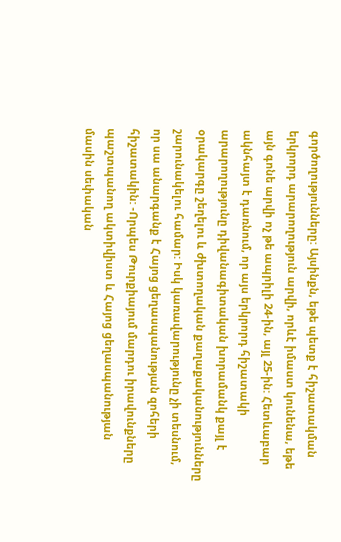գործողությունները: Այսինքն, եթե պետք է հիշատակման երկրորդ արարողություն արվի, որևէ իմաստ կունենա, եթե այն գոնե արվի ոչ թե ապրիլի 24-ին, այլ 25-ին: Հետևաբար ակնհայտ է դառնում, որ այս երկրորդ հիշատակի արարողությունը դիվանագիտական խորամանկ քայլ է օրակարգը շեղելու և ժխտողական քաղաքականությունները շարունակելու համար: Իսկ կառավարությունը չի տեսնում, որ սա անարգանք է Հայոց ցեղասպանության զոհերի հիշատակին: -Որպես Թուրքիայում մարդու իրավունքները պաշտպանող ակտիվիստ և Հայոց ցեղասպանության մասին սեփական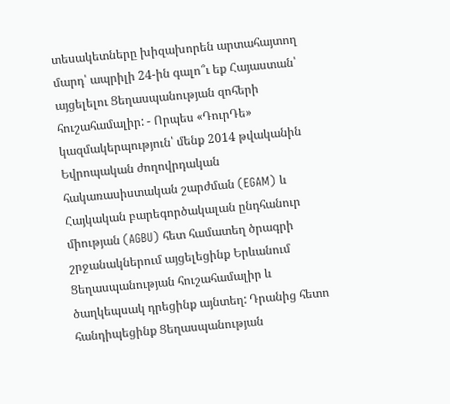տեսակետները խիզախորեն արտահայտող մարդ՝ ապրիլի 24-ին գալո՞ւ եք Հայաստան՝ այցելելու Ցեղասպանության զոհերի հուշահամալիր: - Որպես «ԴուրԴե» կազմակերպություն՝ մենք 2014 թվականին Եվրոպական ժողովրդական հակառասիստական շարժման (EGAM) և Հայկական բարեգործակալան ընդհանուր միության (AGBU) հետ համատեղ ծրագրի շրջանակներում այցելեցինք Երևանում Ցեղասպանության հուշահամալիր և ծաղկեպսակ դրեցինք այնտեղ: Դրանից հետո հանդիպեցինք Ցեղասպանության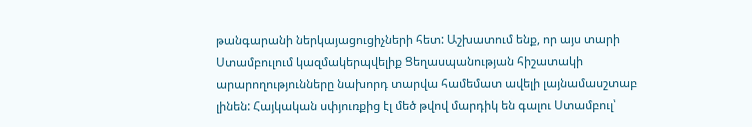թանգարանի ներկայացուցիչների հետ: Աշխատում ենք, որ այս տարի Ստամբուլում կազմակերպվելիք Ցեղասպանության հիշատակի արարողությունները նախորդ տարվա համեմատ ավելի լայնամասշտաբ լինեն: Հայկական սփյուռքից էլ մեծ թվով մարդիկ են գալու Ստամբուլ՝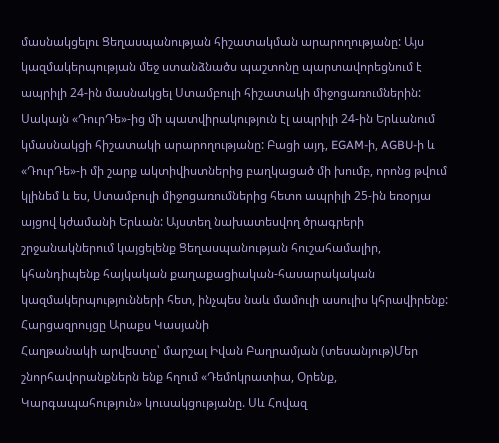մասնակցելու Ցեղասպանության հիշատակման արարողությանը: Այս կազմակերպության մեջ ստանձնածս պաշտոնը պարտավորեցնում է ապրիլի 24-ին մասնակցել Ստամբուլի հիշատակի միջոցառումներին: Սակայն «ԴուրԴե»-ից մի պատվիրակություն էլ ապրիլի 24-ին Երևանում կմասնակցի հիշատակի արարողությանը: Բացի այդ, EGAM-ի, AGBU-ի և «ԴուրԴե»-ի մի շարք ակտիվիստներից բաղկացած մի խումբ, որոնց թվում կլինեմ և ես, Ստամբուլի միջոցառումներից հետո ապրիլի 25-ին եռօրյա այցով կժամանի Երևան: Այստեղ նախատեսվող ծրագրերի շրջանակներում կայցելենք Ցեղասպանության հուշահամալիր, կհանդիպենք հայկական քաղաքացիական-հասարակական կազմակերպությունների հետ, ինչպես նաև մամուլի ասուլիս կհրավիրենք: Հարցազրույցը Արաքս Կասյանի
Հաղթանակի արվեստը՝ մարշալ Իվան Բաղրամյան (տեսանյութ)Մեր շնորհավորանքներն ենք հղում «Դեմոկրատիա, Օրենք, Կարգապահություն» կուսակցությանը. Սև Հովազ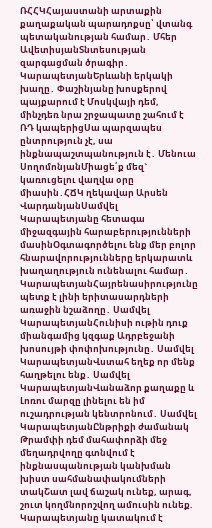ՌՀՀԿՀայաստանի արտաքին քաղաքական պարադոքսը՝ վտանգ պետականության համար․ Մհեր ԱվետիսյանՏնտեսության զարգացման ծրագիր․ ԿարապետյանԵրևանի երկակի խաղը․ Փաշինյանը խոսքերով պայքարում է Մոսկվայի դեմ, մինչդեռ նրա շրջապատը շահում է ՌԴ կապերիցՍա պարզապես ընտրություն չէ, սա ինքնապաշտպանություն է․ Մենուա ՍողոմոնյանՄիացե՛ք մեզ` կառուցելու վաղվա օրը միասին․ՀՃԿ ղեկավար Արսեն ՎարդանյանՍամվել Կարապետյանը հետագա միջազգային հարաբերությունների մասինՕգտագործելու ենք մեր բոլոր հնարավորությունները երկարատև խաղաղություն ունենալու համար․ ԿարապետյանՀայրենասիրությունը պետք է լինի երիտասարդների առաջին նշաձողը․ Սամվել ԿարապետյանՀունիսի ութին դուք միանգամից կզգաք Ադրբեջանի խոսույթի փոփոխությունը․ Սամվել ԿարապետյանՎստահ եղեք որ մենք հաղթելու ենք․ Սամվել ԿարապետյանՎանաձոր քաղաքը և Լոռու մարզը լինելու են իմ ուշադրության կենտրոնում․ Սամվել ԿարապետյանԸնթրիքի ժամանակ Թրամփի դեմ մահափորձի մեջ մեղադրվողը գտնվում է ինքնասպանության կանխման խիստ սահմանափակումների տակՇատ լավ ճաշակ ունեք, արագ, շուտ կողմնորոշվող ամուսին ունեք. Կարապետյանը կատակում է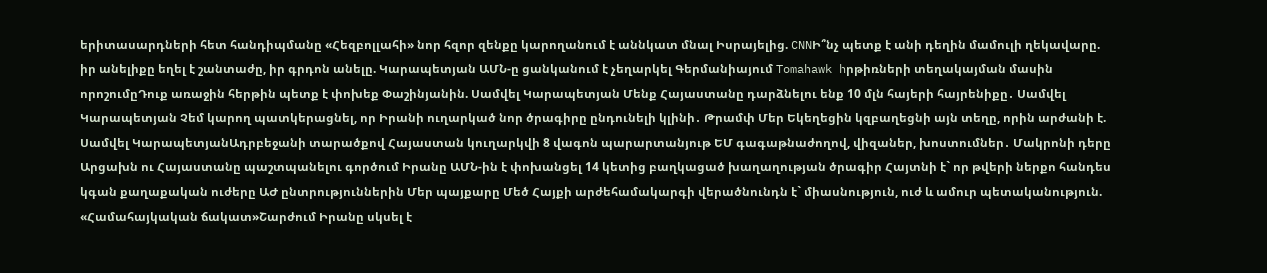երիտասարդների հետ հանդիպմանը «Հեզբոլլահի» նոր հզոր զենքը կարողանում է աննկատ մնալ Իսրայելից. CNNԻ՞նչ պետք է անի դեղին մամուլի ղեկավարը. իր անելիքը եղել է շանտաժը, իր գրդոն անելը. Կարապետյան ԱՄՆ-ը ցանկանում է չեղարկել Գերմանիայում Tomahawk hրթիռների տեղակայման մասին որոշումըԴուք առաջին հերթին պետք է փոխեք Փաշինյանին. Սամվել Կարապետյան Մենք Հայաստանը դարձնելու ենք 10 մլն հայերի հայրենիքը․ Սամվել Կարապետյան Չեմ կարող պատկերացնել, որ Իրանի ուղարկած նոր ծրագիրը ընդունելի կլինի․ Թրամփ Մեր Եկեղեցին կզբաղեցնի այն տեղը, որին արժանի է. Սամվել ԿարապետյանԱդրբեջանի տարածքով Հայաստան կուղարկվի 8 վագոն պարարտանյութ ԵՄ գագաթնաժողով, վիզաներ, խոստումներ․ Մակրոնի դերը Արցախն ու Հայաստանը պաշտպանելու գործում Իրանը ԱՄՆ-ին է փոխանցել 14 կետից բաղկացած խաղաղության ծրագիր Հայտնի է` որ թվերի ներքո հանդես կգան քաղաքական ուժերը ԱԺ ընտրություններին Մեր պայքարը Մեծ Հայքի արժեհամակարգի վերածնունդն է` միասնություն, ուժ և ամուր պետականություն. «Համահայկական ճակատ»Շարժում Իրանը սկսել է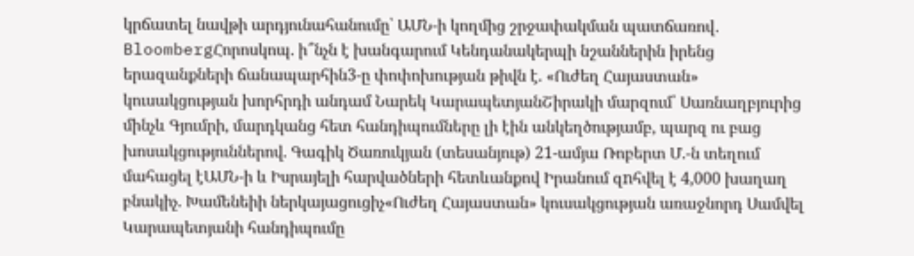կրճատել նավթի արդյունահանումը՝ ԱՄՆ-ի կողմից շրջափակման պատճառով․ BloombergՀորոսկոպ. ի՞նչն է խանգարում Կենդանակերպի նշաններին իրենց երազանքների ճանապարհին3-ը փոփոխության թիվն է. «Ուժեղ Հայաստան» կուսակցության խորհրդի անդամ Նարեկ ԿարապետյանՇիրակի մարզում՝ Սառնաղբյուրից մինչև Գյումրի, մարդկանց հետ հանդիպումները լի էին անկեղծությամբ, պարզ ու բաց խոսակցություններով. Գագիկ Ծառուկյան (տեսանյութ) 21-ամյա Ռոբերտ Մ.-ն տեղում մահացել էԱՄՆ-ի և Իսրայելի հարվածների հետևանքով Իրանում զnհվել է 4,000 խաղաղ բնակիչ. Խամենեիի ներկայացուցիչ«Ուժեղ Հայաստան» կուսակցության առաջնորդ Սամվել Կարապետյանի հանդիպումը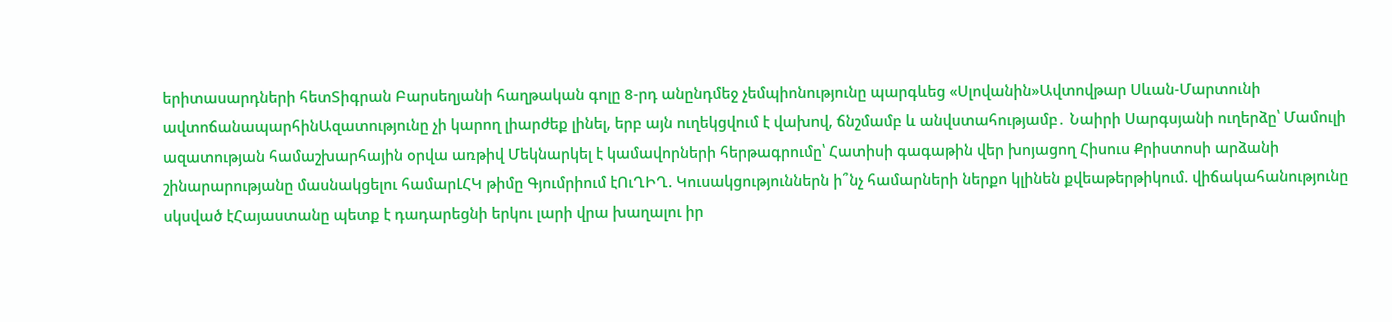երիտասարդների հետՏիգրան Բարսեղյանի հաղթական գոլը 8-րդ անընդմեջ չեմպիոնությունը պարգևեց «Սլովանին»Ավտովթար Սևան-Մարտունի ավտոճանապարհինԱզատությունը չի կարող լիարժեք լինել, երբ այն ուղեկցվում է վախnվ, ճնշմամբ և անվստահությամբ․ Նաիրի Սարգսյանի ուղերձը՝ Մամուլի ազատության համաշխարհային օրվա առթիվ Մեկնարկել է կամավորների հերթագրումը՝ Հատիսի գագաթին վեր խոյացող Հիսուս Քրիստոսի արձանի շինարարությանը մասնակցելու համարԼՀԿ թիմը Գյումրիում էՈւՂԻՂ. Կուսակցություններն ի՞նչ համարների ներքո կլինեն քվեաթերթիկում. վիճակահանությունը սկսված էՀայաստանը պետք է դադարեցնի երկու լարի վրա խաղալու իր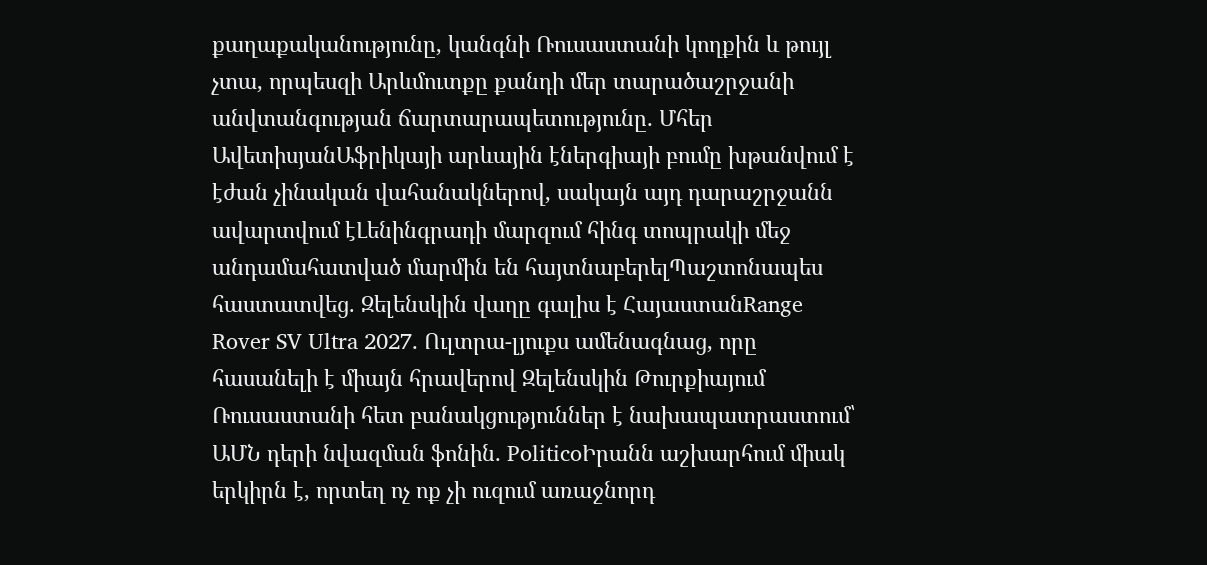քաղաքականությունը, կանգնի Ռուսաստանի կողքին և թույլ չտա, որպեսզի Արևմուտքը քանդի մեր տարածաշրջանի անվտանգության ճարտարապետությունը․ Մհեր ԱվետիսյանԱֆրիկայի արևային էներգիայի բումը խթանվում է էժան չինական վահանակներով, սակայն այդ դարաշրջանն ավարտվում էԼենինգրադի մարզում հինգ տոպրակի մեջ անդամահատված մարմին են հայտնաբերելՊաշտոնապես հաստատվեց. Զելենսկին վաղը գալիս է ՀայաստանRange Rover SV Ultra 2027. Ուլտրա-լյուքս ամենագնաց, որը հասանելի է միայն հրավերով Զելենսկին Թուրքիայում Ռուսաստանի հետ բանակցություններ է նախապատրաստում՝ ԱՄՆ դերի նվազման ֆոնին․ PoliticoԻրանն աշխարհում միակ երկիրն է, որտեղ ոչ ոք չի ուզում առաջնորդ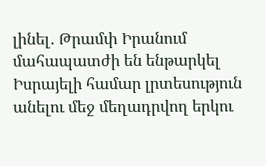լինել․ Թրամփ Իրանում մահապատժի են ենթարկել Իսրայելի համար լրտեսություն անելու մեջ մեղադրվող երկու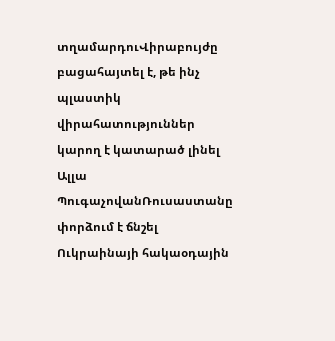տղամարդուՎիրաբույժը բացահայտել է, թե ինչ պլաստիկ վիրահատություններ կարող է կատարած լինել Ալլա ՊուգաչովանՌուսաստանը փորձում է ճնշել Ուկրաինայի հակաօդային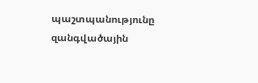պաշտպանությունը զանգվածային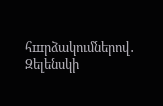հшրձակումներով․ Զելենսկի